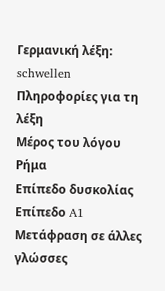Γερμανική λέξη: schwellen
Πληροφορίες για τη λέξη
Μέρος του λόγου
Ρήμα
Επίπεδο δυσκολίας
Επίπεδο A1
Μετάφραση σε άλλες γλώσσες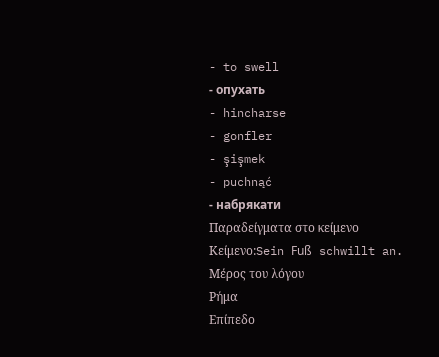- to swell
- опухать
- hincharse
- gonfler
- şişmek
- puchnąć
- набрякати
Παραδείγματα στο κείμενο
Κείμενο:Sein Fuß schwillt an.
Μέρος του λόγου
Ρήμα
Επίπεδο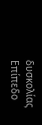δυσκολίας
Επίπεδο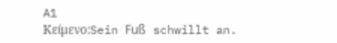A1
Κείμενο:Sein Fuß schwillt an.